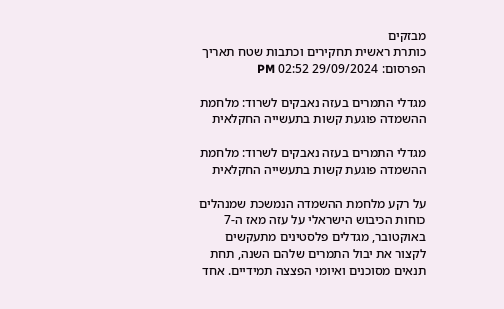מבזקים
כותרת ראשית תחקירים וכתבות שטח תאריך הפרסום: 29/09/2024 02:52 PM

מגדלי התמרים בעזה נאבקים לשרוד: מלחמת ההשמדה פוגעת קשות בתעשייה החקלאית

מגדלי התמרים בעזה נאבקים לשרוד: מלחמת ההשמדה פוגעת קשות בתעשייה החקלאית

על רקע מלחמת ההשמדה הנמשכת שמנהלים כוחות הכיבוש הישראלי על עזה מאז ה-7 באוקטובר, מגדלים פלסטינים מתעקשים לקצור את יבול התמרים שלהם השנה, תחת תנאים מסוכנים ואיומי הפצצה תמידיים. אחד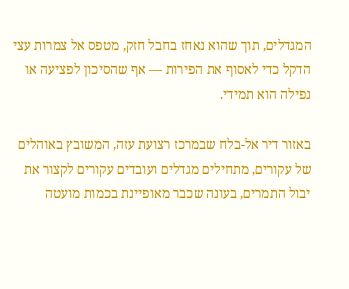המגדלים, תוך שהוא נאחז בחבל חזק, מטפס אל צמרות עצי הדקל כדי לאסוף את הפירות — אף שהסיכון לפציעה או נפילה הוא תמידי.

באזור דיר אל-בלח שבמרכז רצועת עזה, המשובץ באוהלים של עקורים, מתחילים מגדלים ועובדים עקורים לקצור את יבול התמרים, בעונה שכבר מאופיינת בכמות מועטה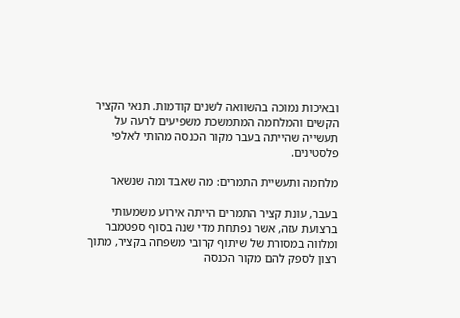ובאיכות נמוכה בהשוואה לשנים קודמות. תנאי הקציר הקשים והמלחמה המתמשכת משפיעים לרעה על תעשייה שהייתה בעבר מקור הכנסה מהותי לאלפי פלסטינים.

מלחמה ותעשיית התמרים: מה שאבד ומה שנשאר

בעבר, עונת קציר התמרים הייתה אירוע משמעותי ברצועת עזה, אשר נפתחת מדי שנה בסוף ספטמבר ומלווה במסורת של שיתוף קרובי משפחה בקציר, מתוך רצון לספק להם מקור הכנסה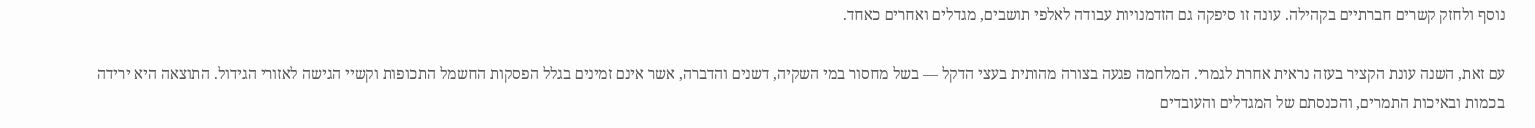נוסף ולחזק קשרים חברתיים בקהילה. עונה זו סיפקה גם הזדמנויות עבודה לאלפי תושבים, מגדלים ואחרים כאחד.

עם זאת, השנה עונת הקציר בעזה נראית אחרת לגמרי. המלחמה פגעה בצורה מהותית בעצי הדקל — בשל מחסור במי השקיה, דשנים והדברה, אשר אינם זמינים בגלל הפסקות החשמל התכופות וקשיי הגישה לאזורי הגידול. התוצאה היא ירידה בכמות ובאיכות התמרים, והכנסתם של המגדלים והעובדים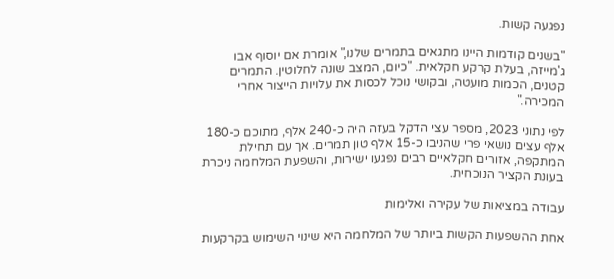נפגעה קשות.

"בשנים קודמות היינו מתגאים בתמרים שלנו," אומרת אם יוסוף אבו ג'מייזה, בעלת קרקע חקלאית. "כיום, המצב שונה לחלוטין. התמרים קטנים, הכמות מועטה, ובקושי נוכל לכסות את עלויות הייצור אחרי המכירה."

לפי נתוני 2023, מספר עצי הדקל בעזה היה כ-240 אלף, מתוכם כ-180 אלף עצים נושאי פרי שהניבו כ-15 אלף טון תמרים. אך עם תחילת המתקפה, אזורים חקלאיים רבים נפגעו ישירות, והשפעת המלחמה ניכרת בעונת הקציר הנוכחית.

עבודה במציאות של עקירה ואלימות

אחת ההשפעות הקשות ביותר של המלחמה היא שינוי השימוש בקרקעות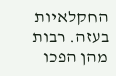החקלאיות בעזה. רבות מהן הפכו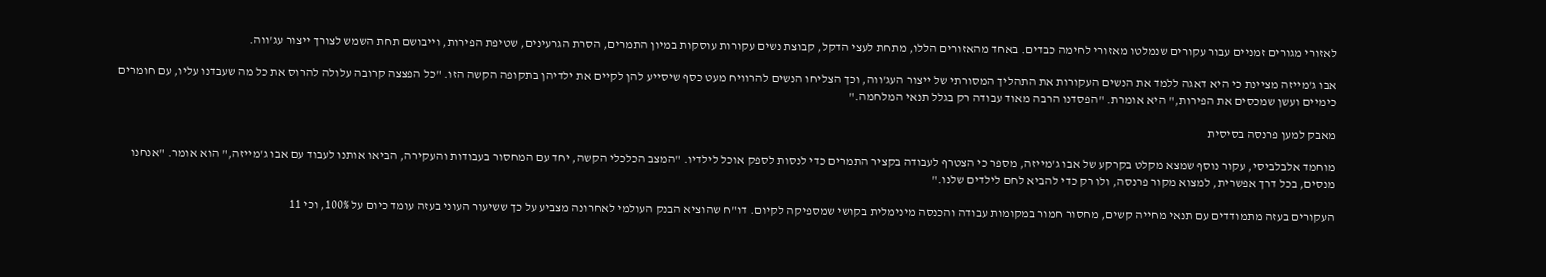לאזורי מגורים זמניים עבור עקורים שנמלטו מאזורי לחימה כבדים. באחד מהאזורים הללו, מתחת לעצי הדקל, קבוצת נשים עקורות עוסקות במיון התמרים, הסרת הגרעינים, שטיפת הפירות, וייבושם תחת השמש לצורך ייצור עג'ווה.

אבו ג'מייזה מציינת כי היא דאגה ללמד את הנשים העקורות את התהליך המסורתי של ייצור העג'ווה, וכך הצליחו הנשים להרוויח מעט כסף שיסייע להן לקיים את ילדיהן בתקופה הקשה הזו. "כל הפצצה קרובה עלולה להרוס את כל מה שעבדנו עליו, עם חומרים כימיים ועשן שמכסים את הפירות," היא אומרת. "הפסדנו הרבה מאוד עבודה רק בגלל תנאי המלחמה."

מאבק למען פרנסה בסיסית

מוחמד אלבלביסי, עקור נוסף שמצא מקלט בקרקע של אבו ג'מייזה, מספר כי הצטרף לעבודה בקציר התמרים כדי לנסות לספק אוכל לילדיו. "המצב הכלכלי הקשה, יחד עם המחסור בעבודות והעקירה, הביאו אותנו לעבוד עם אבו ג'מייזה," הוא אומר. "אנחנו מנסים, בכל דרך אפשרית, למצוא מקור פרנסה, ולו רק כדי להביא לחם לילדים שלנו."

העקורים בעזה מתמודדים עם תנאי מחייה קשים, מחסור חמור במקומות עבודה והכנסה מינימלית בקושי שמספיקה לקיום. דו"ח שהוציא הבנק העולמי לאחרונה מצביע על כך ששיעור העוני בעזה עומד כיום על 100%, וכי 11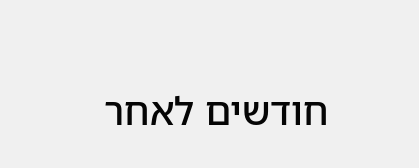חודשים לאחר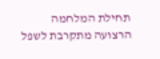תחילת המלחמה הרצועה מתקרבת לשפל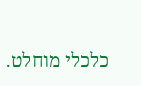כלכלי מוחלט.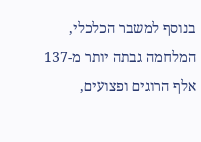בנוסף למשבר הכלכלי, המלחמה גבתה יותר מ-137 אלף הרוגים ופצועים,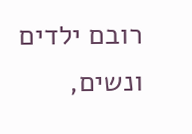רובם ילדים ונשים,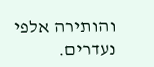והותירה אלפי נעדרים.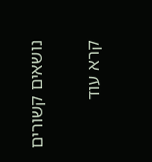נושאים קשורים

קרא עוד